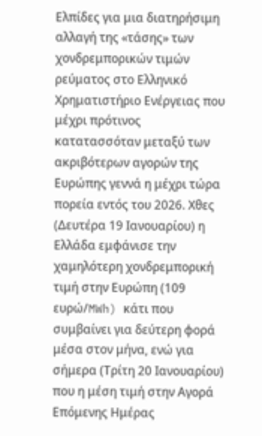Ελπίδες για μια διατηρήσιμη αλλαγή της «τάσης» των χονδρεμπορικών τιμών ρεύματος στο Ελληνικό Χρηματιστήριο Ενέργειας που μέχρι πρότινος κατατασσόταν μεταξύ των ακριβότερων αγορών της Ευρώπης γεννά η μέχρι τώρα πορεία εντός του 2026. Χθες (Δευτέρα 19 Ιανουαρίου) η Ελλάδα εμφάνισε την χαμηλότερη χονδρεμπορική τιμή στην Ευρώπη (109 ευρώ/MWh) κάτι που συμβαίνει για δεύτερη φορά μέσα στον μήνα, ενώ για σήμερα (Τρίτη 20 Ιανουαρίου) που η μέση τιμή στην Αγορά Επόμενης Ημέρας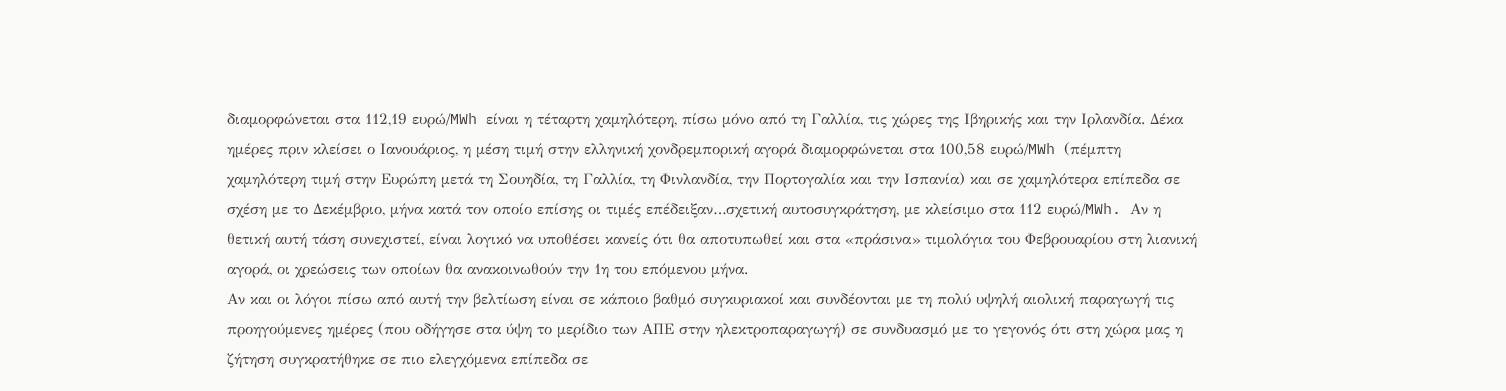διαμορφώνεται στα 112,19 ευρώ/MWh είναι η τέταρτη χαμηλότερη, πίσω μόνο από τη Γαλλία, τις χώρες της Ιβηρικής και την Ιρλανδία. Δέκα ημέρες πριν κλείσει ο Ιανουάριος, η μέση τιμή στην ελληνική χονδρεμπορική αγορά διαμορφώνεται στα 100,58 ευρώ/MWh (πέμπτη χαμηλότερη τιμή στην Ευρώπη μετά τη Σουηδία, τη Γαλλία, τη Φινλανδία, την Πορτογαλία και την Ισπανία) και σε χαμηλότερα επίπεδα σε σχέση με το Δεκέμβριο, μήνα κατά τον οποίο επίσης οι τιμές επέδειξαν…σχετική αυτοσυγκράτηση, με κλείσιμο στα 112 ευρώ/MWh. Αν η θετική αυτή τάση συνεχιστεί, είναι λογικό να υποθέσει κανείς ότι θα αποτυπωθεί και στα «πράσινα» τιμολόγια του Φεβρουαρίου στη λιανική αγορά, οι χρεώσεις των οποίων θα ανακοινωθούν την 1η του επόμενου μήνα.
Αν και οι λόγοι πίσω από αυτή την βελτίωση είναι σε κάποιο βαθμό συγκυριακοί και συνδέονται με τη πολύ υψηλή αιολική παραγωγή τις προηγούμενες ημέρες (που οδήγησε στα ύψη το μερίδιο των ΑΠΕ στην ηλεκτροπαραγωγή) σε συνδυασμό με το γεγονός ότι στη χώρα μας η ζήτηση συγκρατήθηκε σε πιο ελεγχόμενα επίπεδα σε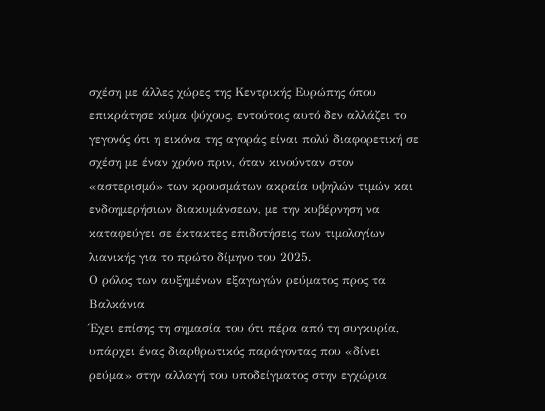σχέση με άλλες χώρες της Κεντρικής Ευρώπης όπου επικράτησε κύμα ψύχους, εντούτοις αυτό δεν αλλάζει το γεγονός ότι η εικόνα της αγοράς είναι πολύ διαφορετική σε σχέση με έναν χρόνο πριν, όταν κινούνταν στον «αστερισμό» των κρουσμάτων ακραία υψηλών τιμών και ενδοημερήσιων διακυμάνσεων, με την κυβέρνηση να καταφεύγει σε έκτακτες επιδοτήσεις των τιμολογίων λιανικής για το πρώτο δίμηνο του 2025.
Ο ρόλος των αυξημένων εξαγωγών ρεύματος προς τα Βαλκάνια
Έχει επίσης τη σημασία του ότι πέρα από τη συγκυρία, υπάρχει ένας διαρθρωτικός παράγοντας που «δίνει ρεύμα» στην αλλαγή του υποδείγματος στην εγχώρια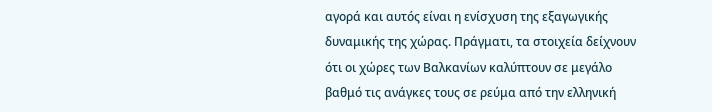αγορά και αυτός είναι η ενίσχυση της εξαγωγικής δυναμικής της χώρας. Πράγματι, τα στοιχεία δείχνουν ότι οι χώρες των Βαλκανίων καλύπτουν σε μεγάλο βαθμό τις ανάγκες τους σε ρεύμα από την ελληνική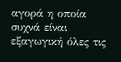αγορά η οποία συχνά είναι εξαγωγική όλες τις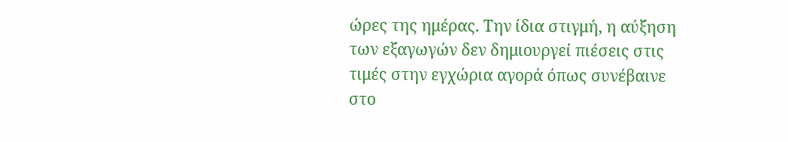ώρες της ημέρας. Την ίδια στιγμή, η αύξηση των εξαγωγών δεν δημιουργεί πιέσεις στις τιμές στην εγχώρια αγορά όπως συνέβαινε στο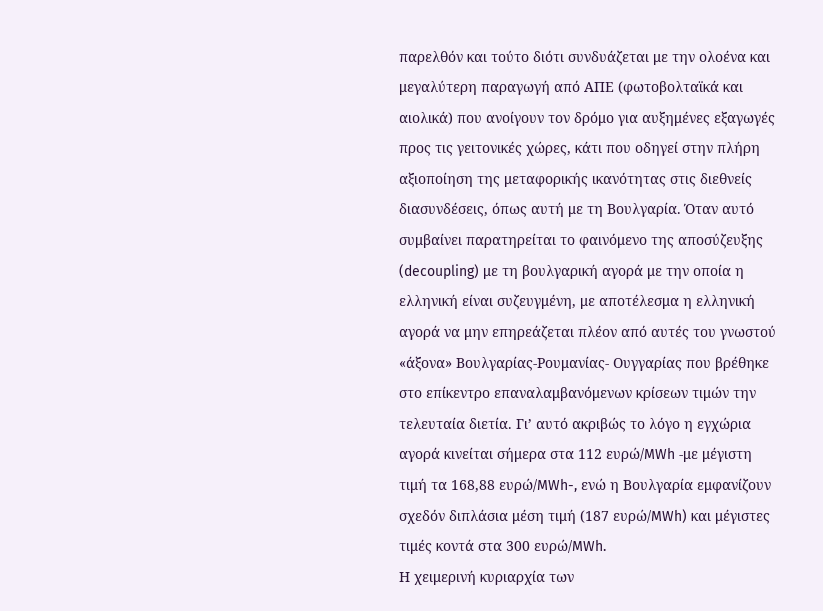παρελθόν και τούτο διότι συνδυάζεται με την ολοένα και μεγαλύτερη παραγωγή από ΑΠΕ (φωτοβολταϊκά και αιολικά) που ανοίγουν τον δρόμο για αυξημένες εξαγωγές προς τις γειτονικές χώρες, κάτι που οδηγεί στην πλήρη αξιοποίηση της μεταφορικής ικανότητας στις διεθνείς διασυνδέσεις, όπως αυτή με τη Βουλγαρία. Όταν αυτό συμβαίνει παρατηρείται το φαινόμενο της αποσύζευξης (decoupling) με τη βουλγαρική αγορά με την οποία η ελληνική είναι συζευγμένη, με αποτέλεσμα η ελληνική αγορά να μην επηρεάζεται πλέον από αυτές του γνωστού «άξονα» Βουλγαρίας-Ρουμανίας- Ουγγαρίας που βρέθηκε στο επίκεντρο επαναλαμβανόμενων κρίσεων τιμών την τελευταία διετία. Γι’ αυτό ακριβώς το λόγο η εγχώρια αγορά κινείται σήμερα στα 112 ευρώ/MWh -με μέγιστη τιμή τα 168,88 ευρώ/MWh-, ενώ η Βουλγαρία εμφανίζουν σχεδόν διπλάσια μέση τιμή (187 ευρώ/MWh) και μέγιστες τιμές κοντά στα 300 ευρώ/MWh.
Η χειμερινή κυριαρχία των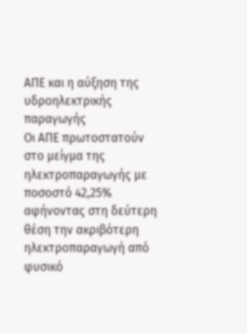ΑΠΕ και η αύξηση της υδροηλεκτρικής παραγωγής
Οι ΑΠΕ πρωτοστατούν στο μείγμα της ηλεκτροπαραγωγής με ποσοστό 42,25% αφήνοντας στη δεύτερη θέση την ακριβότερη ηλεκτροπαραγωγή από φυσικό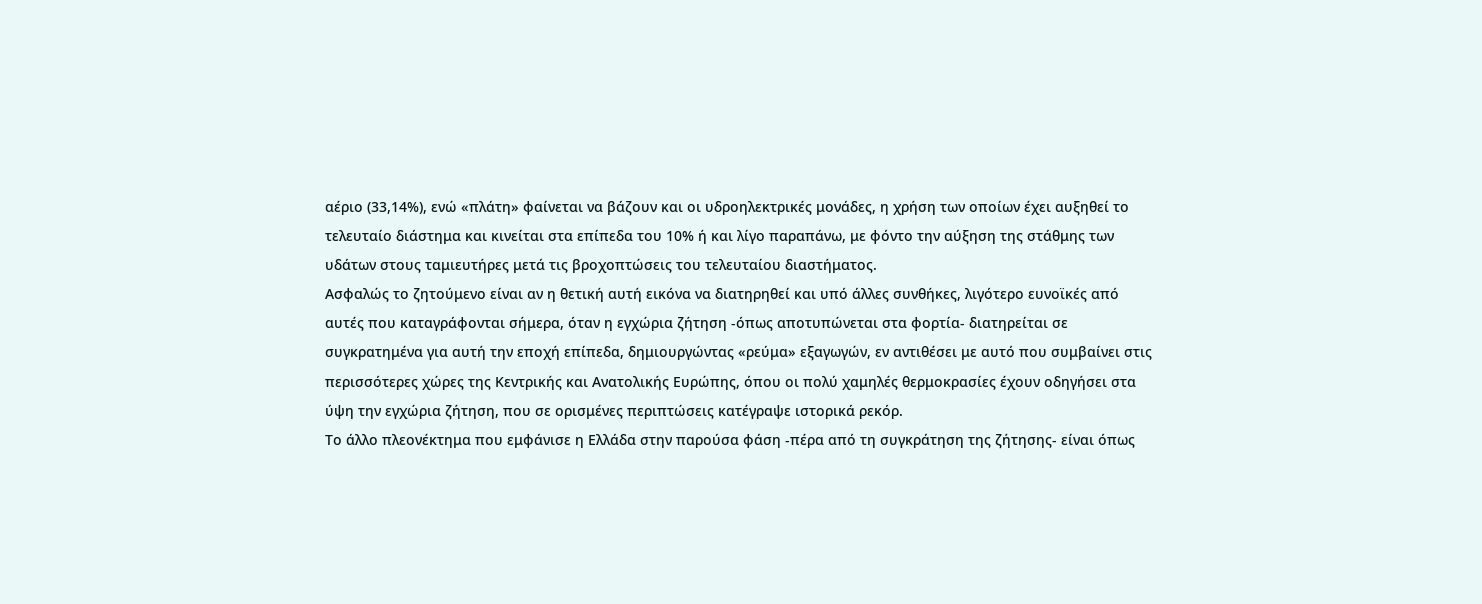αέριο (33,14%), ενώ «πλάτη» φαίνεται να βάζουν και οι υδροηλεκτρικές μονάδες, η χρήση των οποίων έχει αυξηθεί το τελευταίο διάστημα και κινείται στα επίπεδα του 10% ή και λίγο παραπάνω, με φόντο την αύξηση της στάθμης των υδάτων στους ταμιευτήρες μετά τις βροχοπτώσεις του τελευταίου διαστήματος.
Ασφαλώς το ζητούμενο είναι αν η θετική αυτή εικόνα να διατηρηθεί και υπό άλλες συνθήκες, λιγότερο ευνοϊκές από αυτές που καταγράφονται σήμερα, όταν η εγχώρια ζήτηση -όπως αποτυπώνεται στα φορτία- διατηρείται σε συγκρατημένα για αυτή την εποχή επίπεδα, δημιουργώντας «ρεύμα» εξαγωγών, εν αντιθέσει με αυτό που συμβαίνει στις περισσότερες χώρες της Κεντρικής και Ανατολικής Ευρώπης, όπου οι πολύ χαμηλές θερμοκρασίες έχουν οδηγήσει στα ύψη την εγχώρια ζήτηση, που σε ορισμένες περιπτώσεις κατέγραψε ιστορικά ρεκόρ.
Το άλλο πλεονέκτημα που εμφάνισε η Ελλάδα στην παρούσα φάση -πέρα από τη συγκράτηση της ζήτησης- είναι όπως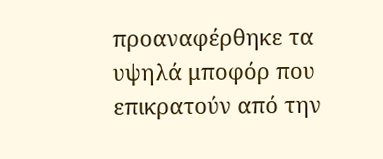προαναφέρθηκε τα υψηλά μποφόρ που επικρατούν από την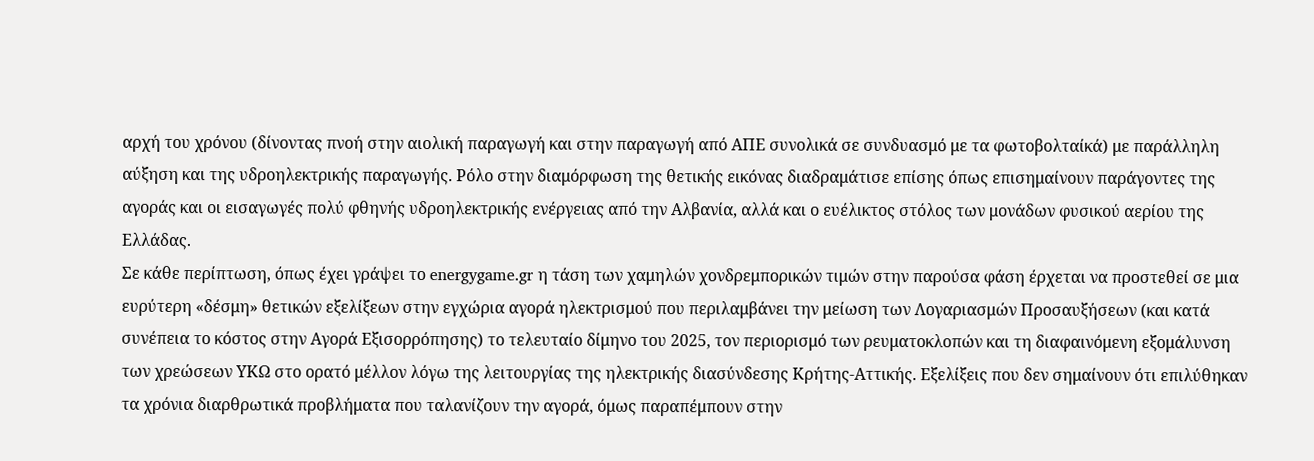αρχή του χρόνου (δίνοντας πνοή στην αιολική παραγωγή και στην παραγωγή από ΑΠΕ συνολικά σε συνδυασμό με τα φωτοβολταίκά) με παράλληλη αύξηση και της υδροηλεκτρικής παραγωγής. Ρόλο στην διαμόρφωση της θετικής εικόνας διαδραμάτισε επίσης όπως επισημαίνουν παράγοντες της αγοράς και οι εισαγωγές πολύ φθηνής υδροηλεκτρικής ενέργειας από την Αλβανία, αλλά και ο ευέλικτος στόλος των μονάδων φυσικού αερίου της Ελλάδας.
Σε κάθε περίπτωση, όπως έχει γράψει το energygame.gr η τάση των χαμηλών χονδρεμπορικών τιμών στην παρούσα φάση έρχεται να προστεθεί σε μια ευρύτερη «δέσμη» θετικών εξελίξεων στην εγχώρια αγορά ηλεκτρισμού που περιλαμβάνει την μείωση των Λογαριασμών Προσαυξήσεων (και κατά συνέπεια το κόστος στην Αγορά Εξισορρόπησης) το τελευταίο δίμηνο του 2025, τον περιορισμό των ρευματοκλοπών και τη διαφαινόμενη εξομάλυνση των χρεώσεων ΥΚΩ στο ορατό μέλλον λόγω της λειτουργίας της ηλεκτρικής διασύνδεσης Κρήτης-Αττικής. Εξελίξεις που δεν σημαίνουν ότι επιλύθηκαν τα χρόνια διαρθρωτικά προβλήματα που ταλανίζουν την αγορά, όμως παραπέμπουν στην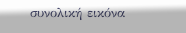συνολική εικόνα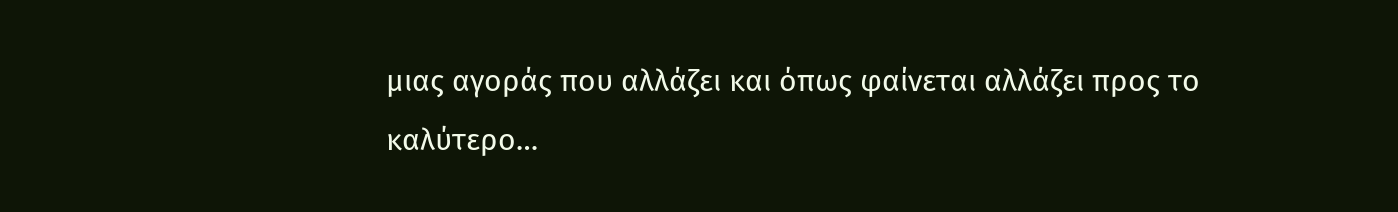μιας αγοράς που αλλάζει και όπως φαίνεται αλλάζει προς το καλύτερο…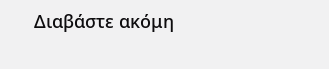Διαβάστε ακόμη